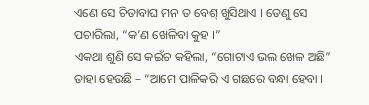ଏଣେ ସେ ଚିତାବାଘ ମନ ତ ବେଶ୍ ଖୁସିଥାଏ । ତେଣୁ ସେ ପଚାରିଲା, “କ’ଣ ଖେଳିବା କୁହ ।”
ଏକଥା ଶୁଣି ସେ କଇଁଚ କହିଲା, “ଗୋଟାଏ ଭଲ ଖେଳ ଅଛି” ତାହା ହେଉଛି – “ଆମେ ପାଳିକରି ଏ ଗଛରେ ବନ୍ଧା ହେବା ।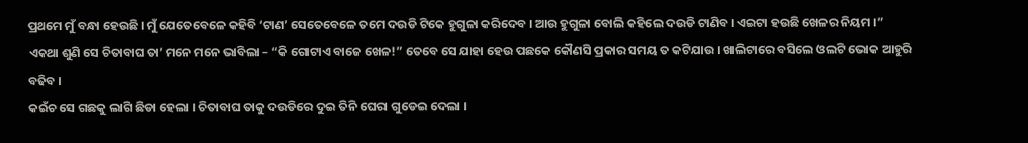ପ୍ରଥମେ ମୁଁ ବନ୍ଧା ହେଉଛି । ମୁଁ ଯେତେବେଳେ କହିବି ‘ଟାଣ’ ସେତେବେଳେ ତମେ ଦଉଡି ଟିକେ ହୁଗୁଳା କରିଦେବ । ଆଉ ହୁଗୁଳା ବୋଲି କହିଲେ ଦଉଡି ଟାଣିବ । ଏଇଟା ହଉଛି ଖେଳର ନିୟମ ।”
ଏକଥା ଶୁଣି ସେ ଚିତାବାଘ ତା’ ମନେ ମନେ ଭାବିଲା – “କି ଗୋଟାଏ ବାଜେ ଖେଳ!” ତେବେ ସେ ଯାହା ହେଉ ପଛକେ କୌଣସି ପ୍ରକାର ସମୟ ତ କଟିଯାଉ । ଖାଲିଟାରେ ବସିଲେ ଓଲଟି ଭୋକ ଆହୁରି ବଢିବ ।
କଇଁଚ ସେ ଗଛକୁ ଲାଗି ଛିଡା ହେଲା । ଚିତାବାଘ ତାକୁ ଦଉଡିରେ ଦୁଇ ତିନି ଘେରା ଗୁଡେଇ ଦେଲା ।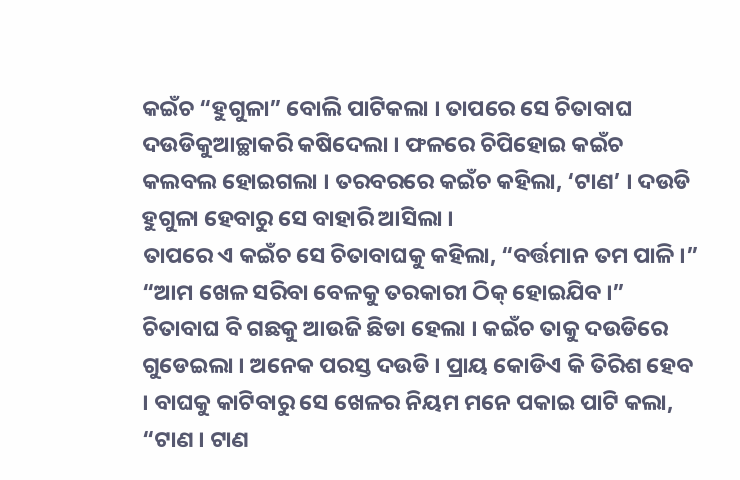କଇଁଚ “ହୁଗୁଳା” ବୋଲି ପାଟିକଲା । ତାପରେ ସେ ଚିତାବାଘ ଦଉଡିକୁଆଚ୍ଛାକରି କଷିଦେଲା । ଫଳରେ ଚିପିହୋଇ କଇଁଚ କଲବଲ ହୋଇଗଲା । ତରବରରେ କଇଁଚ କହିଲା, ‘ଟାଣ’ । ଦଉଡି ହୁଗୁଳା ହେବାରୁ ସେ ବାହାରି ଆସିଲା ।
ତାପରେ ଏ କଇଁଚ ସେ ଚିତାବାଘକୁ କହିଲା, “ବର୍ତ୍ତମାନ ତମ ପାଳି ।” “ଆମ ଖେଳ ସରିବା ବେଳକୁ ତରକାରୀ ଠିକ୍ ହୋଇଯିବ ।”
ଚିତାବାଘ ବି ଗଛକୁ ଆଉଜି ଛିଡା ହେଲା । କଇଁଚ ତାକୁ ଦଉଡିରେ ଗୁଡେଇଲା । ଅନେକ ପରସ୍ତ ଦଉଡି । ପ୍ରାୟ କୋଡିଏ କି ତିରିଶ ହେବ । ବାଘକୁ କାଟିବାରୁ ସେ ଖେଳର ନିୟମ ମନେ ପକାଇ ପାଟି କଲା, “ଟାଣ । ଟାଣ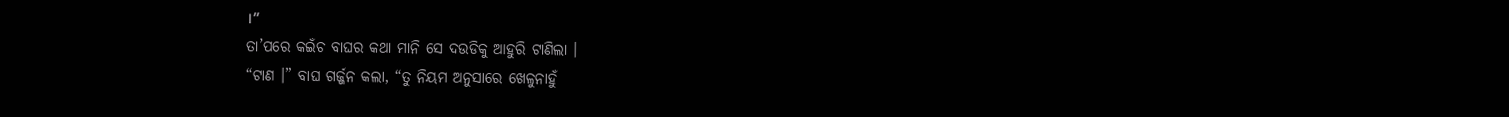।”
ତା’ପରେ କଇଁଚ ବାଘର କଥା ମାନି ସେ ଦଉଡିକୁ ଆହୁରି ଟାଣିଲା ।
“ଟାଣ ।” ବାଘ ଗର୍ଜ୍ଜନ କଲା, “ତୁ ନିୟମ ଅନୁସାରେ ଖେଳୁନାହୁଁ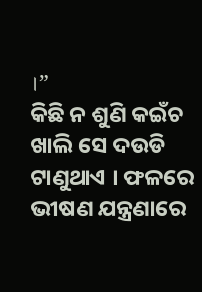।”
କିଛି ନ ଶୁଣି କଇଁଚ ଖାଲି ସେ ଦଉଡି ଟାଣୁଥାଏ । ଫଳରେ ଭୀଷଣ ଯନ୍ତ୍ରଣାରେ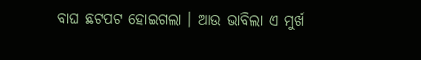ବାଘ ଛଟପଟ ହୋଇଗଲା । ଆଉ ଭାବିଲା ଏ ମୁର୍ଖ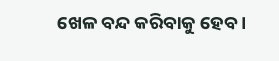ଖେଳ ବନ୍ଦ କରିବାକୁ ହେବ ।